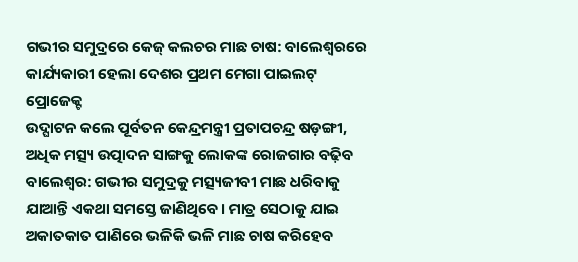ଗଭୀର ସମୁଦ୍ରରେ କେଜ୍ କଲଚର ମାଛ ଚାଷ: ବାଲେଶ୍ବରରେ କାର୍ଯ୍ୟକାରୀ ହେଲା ଦେଶର ପ୍ରଥମ ମେଗା ପାଇଲଟ୍ ପ୍ରୋଜେକ୍ଟ
ଉଦ୍ଘାଟନ କଲେ ପୂର୍ବତନ କେନ୍ଦ୍ରମନ୍ତ୍ରୀ ପ୍ରତାପଚନ୍ଦ୍ର ଷଡ଼ଙ୍ଗୀ, ଅଧିକ ମତ୍ସ୍ୟ ଉତ୍ପାଦନ ସାଙ୍ଗକୁ ଲୋକଙ୍କ ରୋଜଗାର ବଢ଼ିବ
ବାଲେଶ୍ବର: ଗଭୀର ସମୁଦ୍ରକୁ ମତ୍ସ୍ୟଜୀବୀ ମାଛ ଧରିବାକୁ ଯାଆନ୍ତି ଏକଥା ସମସ୍ତେ ଜାଣିଥିବେ। ମାତ୍ର ସେଠାକୁ ଯାଇ ଅକାତକାତ ପାଣିରେ ଭଳିକି ଭଳି ମାଛ ଚାଷ କରିହେବ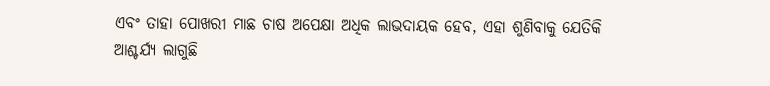ଏବଂ ତାହା ପୋଖରୀ ମାଛ ଚାଷ ଅପେକ୍ଷା ଅଧିକ ଲାଭଦାୟକ ହେବ, ଏହା ଶୁଣିବାକୁ ଯେତିକି ଆଶ୍ଚର୍ଯ୍ୟ ଲାଗୁଛି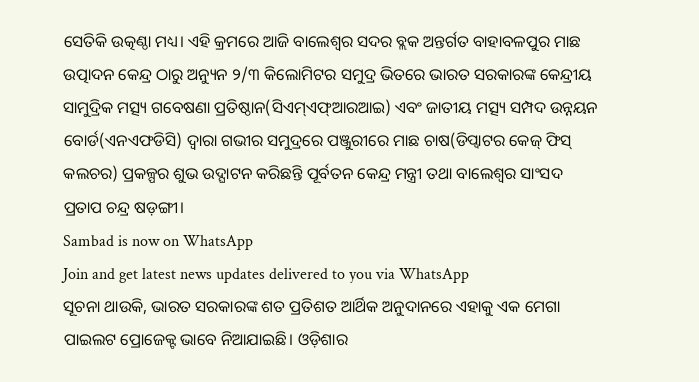ସେତିକି ଉତ୍କଣ୍ଠା ମଧ୍ୟ। ଏହି କ୍ରମରେ ଆଜି ବାଲେଶ୍ବର ସଦର ବ୍ଲକ ଅନ୍ତର୍ଗତ ବାହାବଳପୁର ମାଛ ଉତ୍ପାଦନ କେନ୍ଦ୍ର ଠାରୁ ଅନ୍ୟୁନ ୨/୩ କିଲୋମିଟର ସମୁଦ୍ର ଭିତରେ ଭାରତ ସରକାରଙ୍କ କେନ୍ଦ୍ରୀୟ ସାମୁଦ୍ରିକ ମତ୍ସ୍ୟ ଗବେଷଣା ପ୍ରତିଷ୍ଠାନ(ସିଏମ୍ଏଫ୍ଆରଆଇ) ଏବଂ ଜାତୀୟ ମତ୍ସ୍ୟ ସମ୍ପଦ ଉନ୍ନୟନ ବୋର୍ଡ(ଏନଏଫଡିସି) ଦ୍ବାରା ଗଭୀର ସମୁଦ୍ରରେ ପଞ୍ଜୁରୀରେ ମାଛ ଚାଷ(ଡିପ୍ୱାଟର କେଜ୍ ଫିସ୍ କଲଚର) ପ୍ରକଳ୍ପର ଶୁଭ ଉଦ୍ଘାଟନ କରିଛନ୍ତି ପୂର୍ବତନ କେନ୍ଦ୍ର ମନ୍ତ୍ରୀ ତଥା ବାଲେଶ୍ବର ସାଂସଦ ପ୍ରତାପ ଚନ୍ଦ୍ର ଷଡ଼ଙ୍ଗୀ।
Sambad is now on WhatsApp
Join and get latest news updates delivered to you via WhatsApp
ସୂଚନା ଥାଉକି, ଭାରତ ସରକାରଙ୍କ ଶତ ପ୍ରତିଶତ ଆର୍ଥିକ ଅନୁଦାନରେ ଏହାକୁ ଏକ ମେଗା ପାଇଲଟ ପ୍ରୋଜେକ୍ଟ ଭାବେ ନିଆଯାଇଛି। ଓଡ଼ିଶାର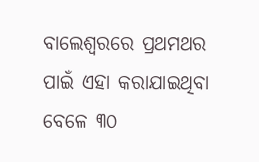ବାଲେଶ୍ବରରେ ପ୍ରଥମଥର ପାଇଁ ଏହା କରାଯାଇଥିବା ବେଳେ ୩୦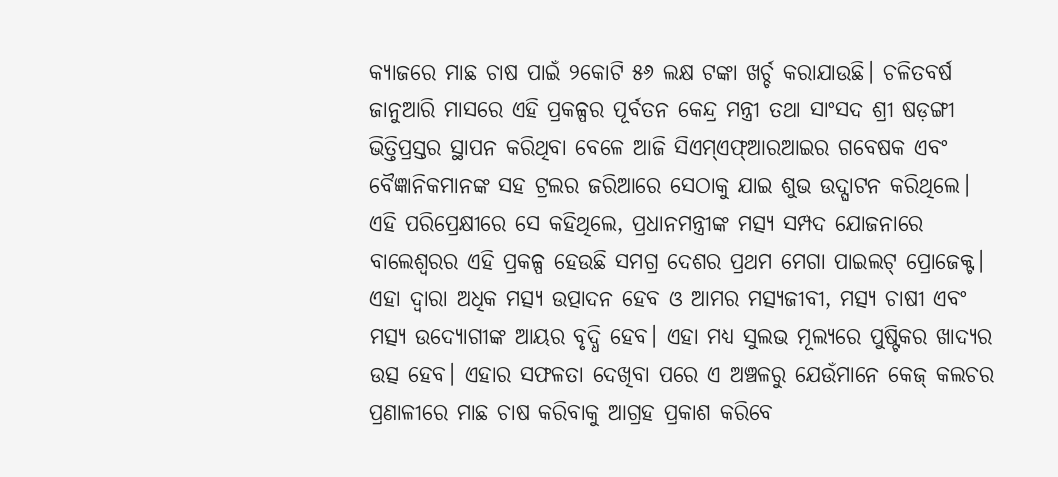କ୍ୟାଜରେ ମାଛ ଚାଷ ପାଇଁ ୨କୋଟି ୫୬ ଲକ୍ଷ ଟଙ୍କା ଖର୍ଚ୍ଚ କରାଯାଉଛି। ଚଳିତବର୍ଷ ଜାନୁଆରି ମାସରେ ଏହି ପ୍ରକଳ୍ପର ପୂର୍ବତନ କେନ୍ଦ୍ର ମନ୍ତ୍ରୀ ତଥା ସାଂସଦ ଶ୍ରୀ ଷଡ଼ଙ୍ଗୀ ଭିତ୍ତିପ୍ରସ୍ତର ସ୍ଥାପନ କରିଥିବା ବେଳେ ଆଜି ସିଏମ୍ଏଫ୍ଆରଆଇର ଗବେଷକ ଏବଂ ବୈଜ୍ଞାନିକମାନଙ୍କ ସହ ଟ୍ରଲର ଜରିଆରେ ସେଠାକୁ ଯାଇ ଶୁଭ ଉଦ୍ଘାଟନ କରିଥିଲେ। ଏହି ପରିପ୍ରେକ୍ଷୀରେ ସେ କହିଥିଲେ, ପ୍ରଧାନମନ୍ତ୍ରୀଙ୍କ ମତ୍ସ୍ୟ ସମ୍ପଦ ଯୋଜନାରେ ବାଲେଶ୍ବରର ଏହି ପ୍ରକଳ୍ପ ହେଉଛି ସମଗ୍ର ଦେଶର ପ୍ରଥମ ମେଗା ପାଇଲଟ୍ ପ୍ରୋଜେକ୍ଟ। ଏହା ଦ୍ବାରା ଅଧିକ ମତ୍ସ୍ୟ ଉତ୍ପାଦନ ହେବ ଓ ଆମର ମତ୍ସ୍ୟଜୀବୀ, ମତ୍ସ୍ୟ ଚାଷୀ ଏବଂ ମତ୍ସ୍ୟ ଉଦ୍ୟୋଗୀଙ୍କ ଆୟର ବୃଦ୍ଧି ହେବ। ଏହା ମଧ୍ୟ ସୁଲଭ ମୂଲ୍ୟରେ ପୁଷ୍ଟିକର ଖାଦ୍ୟର ଉତ୍ସ ହେବ। ଏହାର ସଫଳତା ଦେଖିବା ପରେ ଏ ଅଞ୍ଚଳରୁ ଯେଉଁମାନେ କେଜ୍ କଲଚର ପ୍ରଣାଳୀରେ ମାଛ ଚାଷ କରିବାକୁ ଆଗ୍ରହ ପ୍ରକାଶ କରିବେ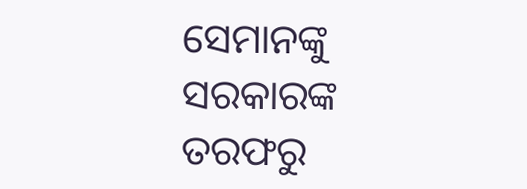ସେମାନଙ୍କୁ ସରକାରଙ୍କ ତରଫରୁ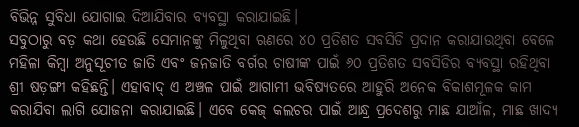ବିଭିନ୍ନ ସୁବିଧା ଯୋଗାଇ ଦିଆଯିବାର ବ୍ୟବସ୍ଥା କରାଯାଇଛି।
ସବୁଠାରୁ ବଡ଼ କଥା ହେଉଛି ସେମାନଙ୍କୁ ମିଳୁଥିବା ଋଣରେ ୪୦ ପ୍ରତିଶତ ସବସିଡି ପ୍ରଦାନ କରାଯାଉଥିବା ବେଳେ ମହିଳା କିମ୍ବା ଅନୁସୂଚୀତ ଜାତି ଏବଂ ଜନଜାତି ବର୍ଗର ଚାଷୀଙ୍କ ପାଇଁ ୬୦ ପ୍ରତିଶତ ସବସିଡିର ବ୍ୟବସ୍ଥା ରହିଥିବା ଶ୍ରୀ ଷଡ଼ଙ୍ଗୀ କହିଛନ୍ତି। ଏହାବାଦ୍ ଏ ଅଞ୍ଚଳ ପାଇଁ ଆଗାମୀ ଭବିଷ୍ୟତରେ ଆହୁରି ଅନେକ ବିକାଶମୂଳକ କାମ କରାଯିବା ଲାଗି ଯୋଜନା କରାଯାଇଛି। ଏବେ କେଜ୍ କଲଚର ପାଇଁ ଆନ୍ଧ୍ର ପ୍ରଦେଶରୁ ମାଛ ଯାଆଁଳ, ମାଛ ଖାଦ୍ୟ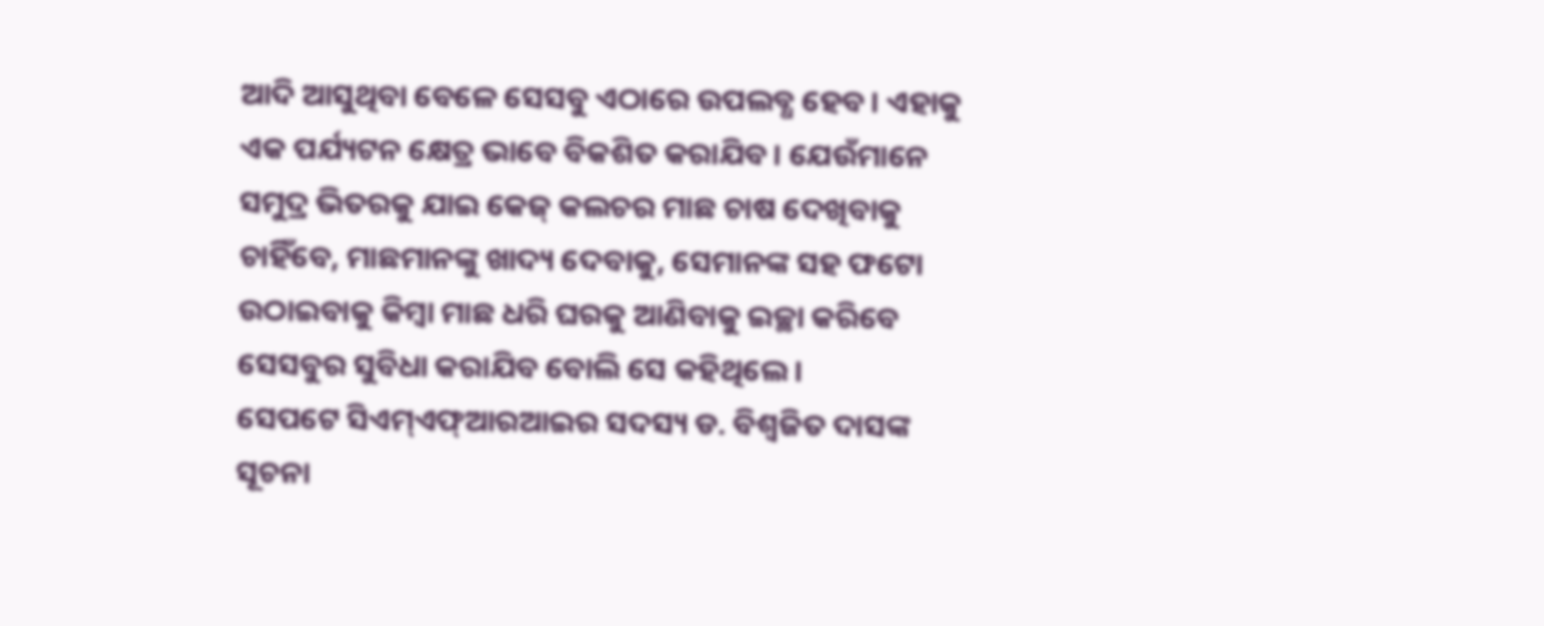ଆଦି ଆସୁଥିବା ବେଳେ ସେସବୁ ଏଠାରେ ଉପଲବ୍ଧ ହେବ। ଏହାକୁ ଏକ ପର୍ଯ୍ୟଟନ କ୍ଷେତ୍ର ଭାବେ ବିକଶିତ କରାଯିବ। ଯେଉଁମାନେ ସମୁଦ୍ର ଭିତରକୁ ଯାଇ କେଜ୍ କଲଚର ମାଛ ଚାଷ ଦେଖିବାକୁ ଚାହିଁବେ, ମାଛମାନଙ୍କୁ ଖାଦ୍ୟ ଦେବାକୁ, ସେମାନଙ୍କ ସହ ଫଟୋ ଉଠାଇବାକୁ କିମ୍ବା ମାଛ ଧରି ଘରକୁ ଆଣିବାକୁ ଇଚ୍ଛା କରିବେ ସେସବୁର ସୁବିଧା କରାଯିବ ବୋଲି ସେ କହିଥିଲେ।
ସେପଟେ ସିଏମ୍ଏଫ୍ଆରଆଇର ସଦସ୍ୟ ଡ. ବିଶ୍ବଜିତ ଦାସଙ୍କ ସୂଚନା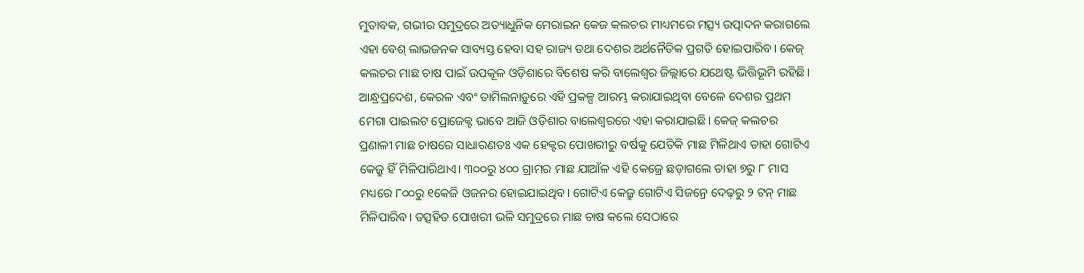ମୁତାବକ, ଗଭୀର ସମୁଦ୍ରରେ ଅତ୍ୟାଧୁନିକ ମେରାଇନ କେଜ କଲଚର ମାଧ୍ୟମରେ ମତ୍ସ୍ୟ ଉତ୍ପାଦନ କରାଗଲେ ଏହା ବେଶ୍ ଲାଭଜନକ ସାବ୍ୟସ୍ତ ହେବା ସହ ରାଜ୍ୟ ତଥା ଦେଶର ଅର୍ଥନୈତିକ ପ୍ରଗତି ହୋଇପାରିବ। କେଜ୍ କଲଚର ମାଛ ଚାଷ ପାଇଁ ଉପକୂଳ ଓଡ଼ିଶାରେ ବିଶେଷ କରି ବାଲେଶ୍ବର ଜିଲ୍ଲାରେ ଯଥେଷ୍ଟ ଭିତ୍ତିଭୂମି ରହିଛି। ଆନ୍ଧ୍ରପ୍ରଦେଶ, କେରଳ ଏବଂ ତାମିଲନାଡ଼ୁରେ ଏହି ପ୍ରକଳ୍ପ ଆରମ୍ଭ କରାଯାଇଥିବା ବେଳେ ଦେଶର ପ୍ରଥମ ମେଗା ପାଇଲଟ ପ୍ରୋଜେକ୍ଟ ଭାବେ ଆଜି ଓଡ଼ିଶାର ବାଲେଶ୍ବରରେ ଏହା କରାଯାଇଛି। କେଜ୍ କଲଚର ପ୍ରଣାଳୀ ମାଛ ଚାଷରେ ସାଧାରଣତଃ ଏକ ହେକ୍ଟର ପୋଖରୀରୁ ବର୍ଷକୁ ଯେତିକି ମାଛ ମିଳିଥାଏ ତାହା ଗୋଟିଏ କେଜ୍ରୁ ହିଁ ମିଳିପାରିଥାଏ। ୩୦୦ରୁ ୪୦୦ ଗ୍ରାମର ମାଛ ଯାଆଁଳ ଏହି କେଜ୍ରେ ଛଡ଼ାଗଲେ ତାହା ୭ରୁ ୮ ମାସ ମଧ୍ୟରେ ୮୦୦ରୁ ୧କେଜି ଓଜନର ହୋଇଯାଇଥିବ। ଗୋଟିଏ କେଜ୍ରୁ ଗୋଟିଏ ସିଜନ୍ରେ ଦେଢ଼ରୁ ୨ ଟନ୍ ମାଛ ମିଳିପାରିବ। ତତ୍ସହିତ ପୋଖରୀ ଭଳି ସମୁଦ୍ରରେ ମାଛ ଚାଷ କଲେ ସେଠାରେ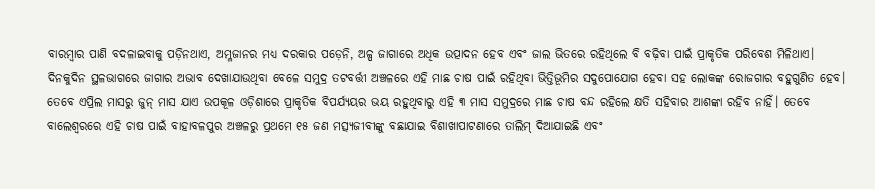ବାରମ୍ବାର ପାଣି ବଦଳାଇବାକୁ ପଡ଼ିନଥାଏ, ଅମ୍ଳଜାନର ମଧ୍ୟ ଦରକାର ପଡ଼େନି, ଅଳ୍ପ ଜାଗାରେ ଅଧିକ ଉତ୍ପାଦନ ହେବ ଏବଂ ଜାଲ ଭିତରେ ରହିଥିଲେ ବି ବଢ଼ିବା ପାଇଁ ପ୍ରାକୃତିକ ପରିବେଶ ମିଳିଥାଏ।
ଦିନକୁଦିନ ସ୍ଥଳଭାଗରେ ଜାଗାର ଅଭାବ ଦେଖାଯାଉଥିବା ବେଳେ ସମୁଦ୍ର ତଟବର୍ତ୍ତୀ ଅଞ୍ଚଳରେ ଏହି ମାଛ ଚାଷ ପାଇଁ ରହିଥିବା ଭିତ୍ତିଭୂମିର ସଦୁପୋଯୋଗ ହେବା ସହ ଲୋକଙ୍କ ରୋଜଗାର ବହୁଗୁଣିତ ହେବ। ତେବେ ଏପ୍ରିଲ ମାସରୁ ଜୁନ୍ ମାସ ଯାଏ ଉପକୂଳ ଓଡ଼ିଶାରେ ପ୍ରାକୃତିକ ବିପର୍ଯ୍ୟୟର ଭୟ ରହୁଥିବାରୁ ଏହି ୩ ମାସ ସମୁଦ୍ରରେ ମାଛ ଚାଷ ବନ୍ଦ ରହିଲେ କ୍ଷତି ସହିବାର ଆଶଙ୍କା ରହିବ ନାହିଁ। ତେବେ ବାଲେଶ୍ବରରେ ଏହି ଚାଷ ପାଇଁ ବାହାବଳପୁର ଅଞ୍ଚଳରୁ ପ୍ରଥମେ ୧୫ ଜଣ ମତ୍ସ୍ୟଜୀବୀଙ୍କୁ ବଛାଯାଇ ବିଶାଖାପାଟଣାରେ ତାଲିମ୍ ଦିଆଯାଇଛି ଏବଂ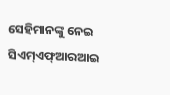ସେହିମାନଙ୍କୁ ନେଇ ସିଏମ୍ଏଫ୍ଆରଆଇ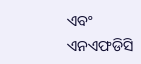ଏବଂ ଏନଏଫଡିସି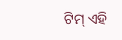ଟିମ୍ ଏହି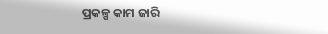ପ୍ରକଳ୍ପ କାମ ଜାରି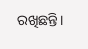ରଖିଛନ୍ତି।